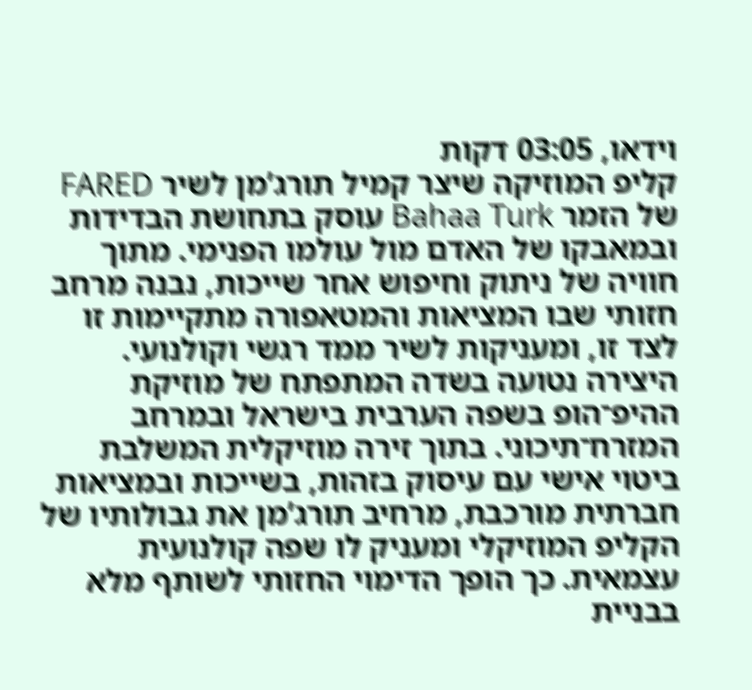וידאו, 03:05 דקות
קליפ המוזיקה שיצר קמיל תורג’מן לשיר FARED של הזמר Bahaa Turk עוסק בתחושת הבדידות ובמאבקו של האדם מול עולמו הפנימי. מתוך חוויה של ניתוק וחיפוש אחר שייכות, נבנה מרחב חזותי שבו המציאות והמטאפורה מתקיימות זו לצד זו, ומעניקות לשיר ממד רגשי וקולנועי.
היצירה נטועה בשדה המתפתח של מוזיקת ההיפ־הופ בשפה הערבית בישראל ובמרחב המזרח־תיכוני. בתוך זירה מוזיקלית המשלבת ביטוי אישי עם עיסוק בזהות, בשייכות ובמציאות חברתית מורכבת, מרחיב תורג’מן את גבולותיו של הקליפ המוזיקלי ומעניק לו שפה קולנועית עצמאית. כך הופך הדימוי החזותי לשותף מלא בבניית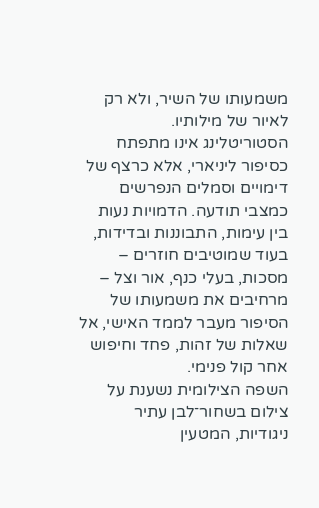משמעותו של השיר, ולא רק לאיור של מילותיו.
הסטוריטלינג אינו מתפתח כסיפור ליניארי, אלא כרצף של דימויים וסמלים הנפרשים כמצבי תודעה. הדמויות נעות בין עימות, התבוננות ובדידות, בעוד שמוטיבים חוזרים – מסכות, בעלי כנף, אור וצל – מרחיבים את משמעותו של הסיפור מעבר לממד האישי, אל שאלות של זהות, פחד וחיפוש אחר קול פנימי.
השפה הצילומית נשענת על צילום בשחור־לבן עתיר ניגודיות, המטעין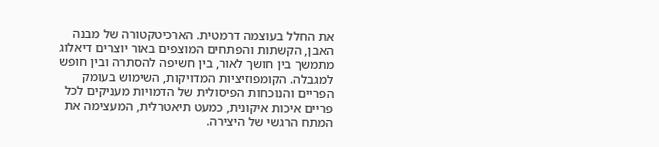את החלל בעוצמה דרמטית. הארכיטקטורה של מבנה האבן, הקשתות והפתחים המוצפים באור יוצרים דיאלוג מתמשך בין חושך לאור, בין חשיפה להסתרה ובין חופש למגבלה. הקומפוזיציות המדויקות, השימוש בעומק הפריים והנוכחות הפיסולית של הדמויות מעניקים לכל פריים איכות איקונית, כמעט תיאטרלית, המעצימה את המתח הרגשי של היצירה.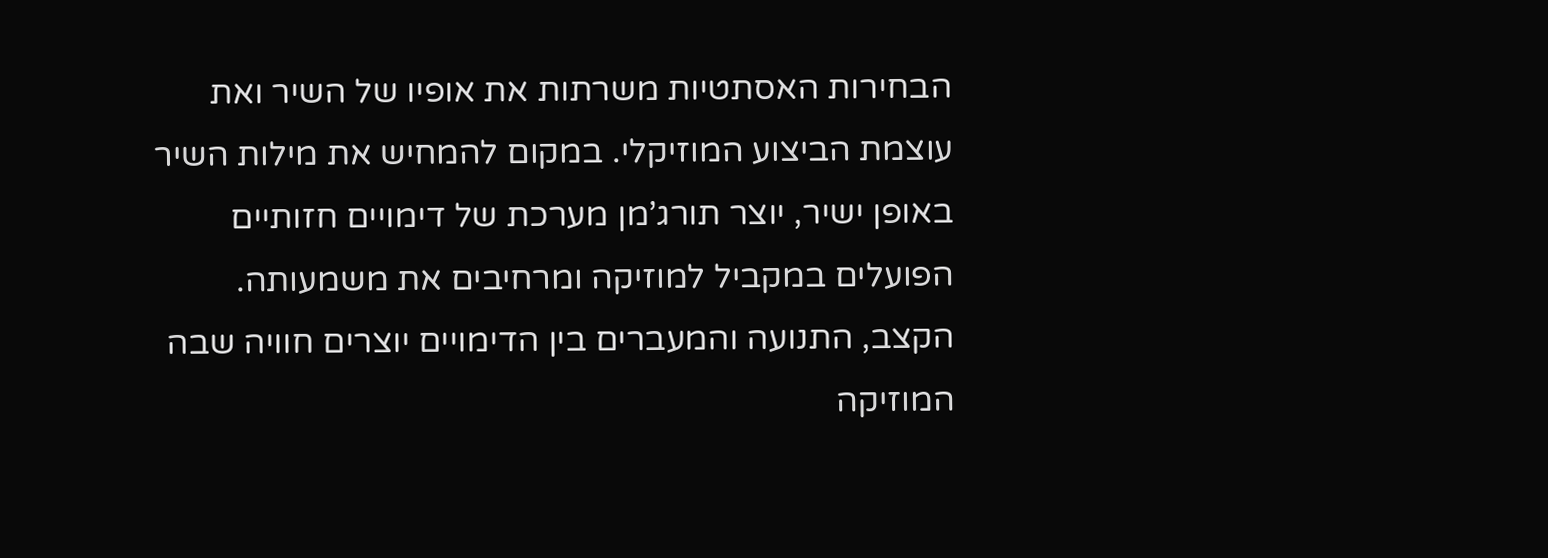הבחירות האסתטיות משרתות את אופיו של השיר ואת עוצמת הביצוע המוזיקלי. במקום להמחיש את מילות השיר באופן ישיר, יוצר תורג’מן מערכת של דימויים חזותיים הפועלים במקביל למוזיקה ומרחיבים את משמעותה. הקצב, התנועה והמעברים בין הדימויים יוצרים חוויה שבה המוזיקה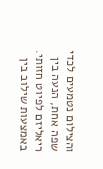והצילום נטמעים לכדי שפה אחת, הנעה בין ריאליזם לפיוט חזותי.
באמצעות שילוב בין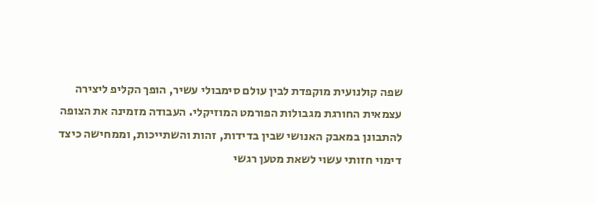שפה קולנועית מוקפדת לבין עולם סימבולי עשיר, הופך הקליפ ליצירה עצמאית החורגת מגבולות הפורמט המוזיקלי. העבודה מזמינה את הצופה להתבונן במאבק האנושי שבין בדידות, זהות והשתייכות, וממחישה כיצד דימוי חזותי עשוי לשאת מטען רגשי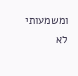ומשמעותי לא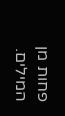פחות מן המילים.